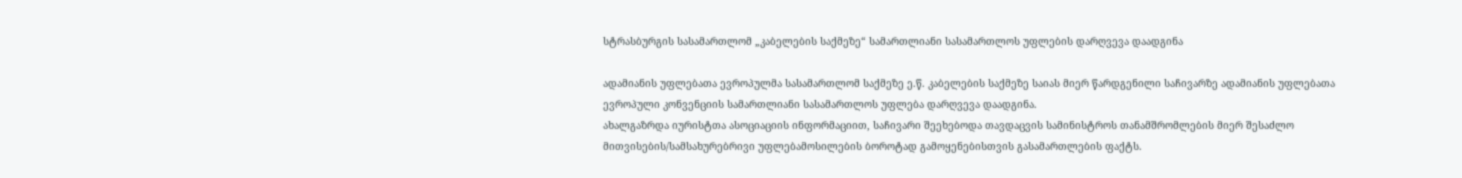სტრასბურგის სასამართლომ „კაბელების საქმეზე“ სამართლიანი სასამართლოს უფლების დარღვევა დაადგინა

ადამიანის უფლებათა ევროპულმა სასამართლომ საქმეზე ე.წ. კაბელების საქმეზე საიას მიერ წარდგენილი საჩივარზე ადამიანის უფლებათა ევროპული კონვენციის სამართლიანი სასამართლოს უფლება დარღვევა დაადგინა.
ახალგაზრდა იურისტთა ასოციაციის ინფორმაციით, საჩივარი შეეხებოდა თავდაცვის სამინისტროს თანამშრომლების მიერ შესაძლო მითვისების/სამსახურებრივი უფლებამოსილების ბოროტად გამოყენებისთვის გასამართლების ფაქტს.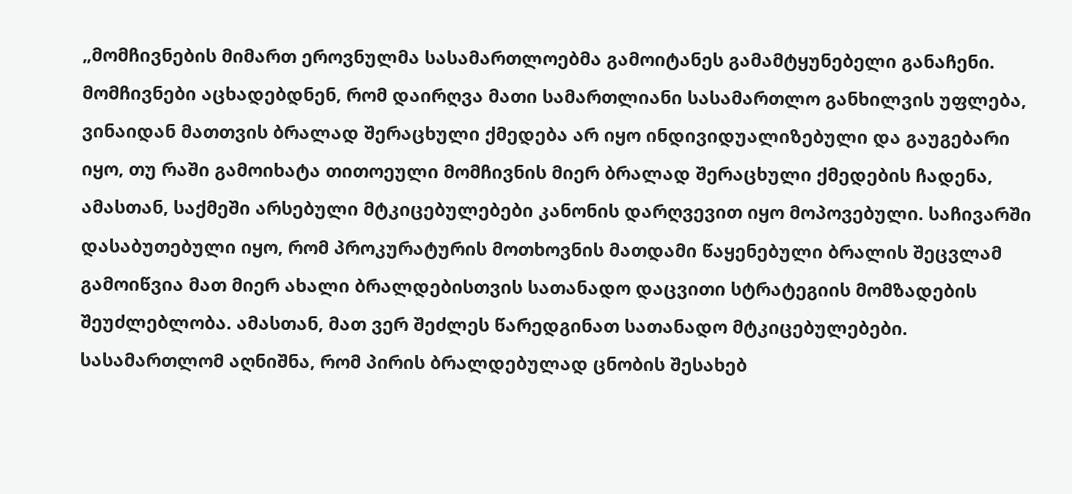„მომჩივნების მიმართ ეროვნულმა სასამართლოებმა გამოიტანეს გამამტყუნებელი განაჩენი. მომჩივნები აცხადებდნენ, რომ დაირღვა მათი სამართლიანი სასამართლო განხილვის უფლება, ვინაიდან მათთვის ბრალად შერაცხული ქმედება არ იყო ინდივიდუალიზებული და გაუგებარი იყო, თუ რაში გამოიხატა თითოეული მომჩივნის მიერ ბრალად შერაცხული ქმედების ჩადენა, ამასთან, საქმეში არსებული მტკიცებულებები კანონის დარღვევით იყო მოპოვებული. საჩივარში დასაბუთებული იყო, რომ პროკურატურის მოთხოვნის მათდამი წაყენებული ბრალის შეცვლამ გამოიწვია მათ მიერ ახალი ბრალდებისთვის სათანადო დაცვითი სტრატეგიის მომზადების შეუძლებლობა. ამასთან, მათ ვერ შეძლეს წარედგინათ სათანადო მტკიცებულებები. სასამართლომ აღნიშნა, რომ პირის ბრალდებულად ცნობის შესახებ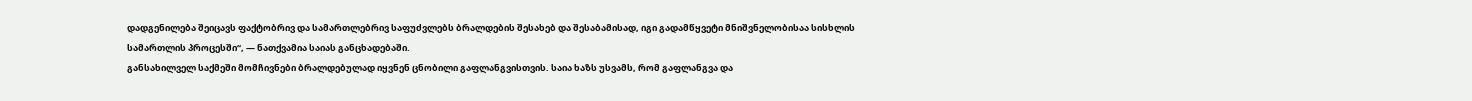დადგენილება შეიცავს ფაქტობრივ და სამართლებრივ საფუძვლებს ბრალდების შესახებ და შესაბამისად, იგი გადამწყვეტი მნიშვნელობისაა სისხლის სამართლის პროცესში“, — ნათქვამია საიას განცხადებაში.
განსახილველ საქმეში მომჩივნები ბრალდებულად იყვნენ ცნობილი გაფლანგვისთვის. საია ხაზს უსვამს, რომ გაფლანგვა და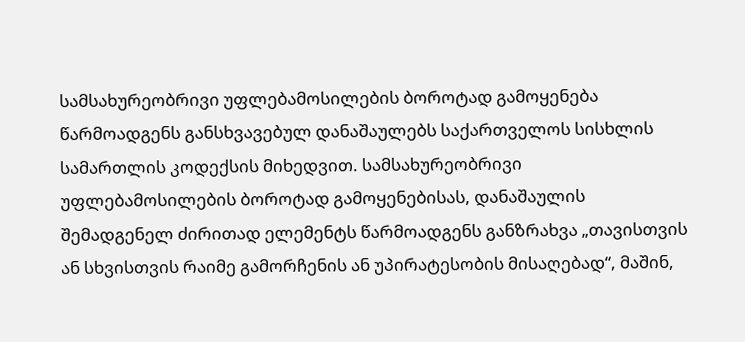სამსახურეობრივი უფლებამოსილების ბოროტად გამოყენება წარმოადგენს განსხვავებულ დანაშაულებს საქართველოს სისხლის სამართლის კოდექსის მიხედვით. სამსახურეობრივი უფლებამოსილების ბოროტად გამოყენებისას, დანაშაულის შემადგენელ ძირითად ელემენტს წარმოადგენს განზრახვა „თავისთვის ან სხვისთვის რაიმე გამორჩენის ან უპირატესობის მისაღებად“, მაშინ,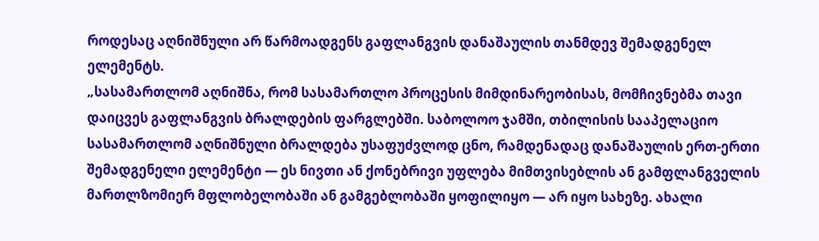როდესაც აღნიშნული არ წარმოადგენს გაფლანგვის დანაშაულის თანმდევ შემადგენელ ელემენტს.
„სასამართლომ აღნიშნა, რომ სასამართლო პროცესის მიმდინარეობისას, მომჩივნებმა თავი დაიცვეს გაფლანგვის ბრალდების ფარგლებში. საბოლოო ჯამში, თბილისის სააპელაციო სასამართლომ აღნიშნული ბრალდება უსაფუძვლოდ ცნო, რამდენადაც დანაშაულის ერთ-ერთი შემადგენელი ელემენტი — ეს ნივთი ან ქონებრივი უფლება მიმთვისებლის ან გამფლანგველის მართლზომიერ მფლობელობაში ან გამგებლობაში ყოფილიყო — არ იყო სახეზე. ახალი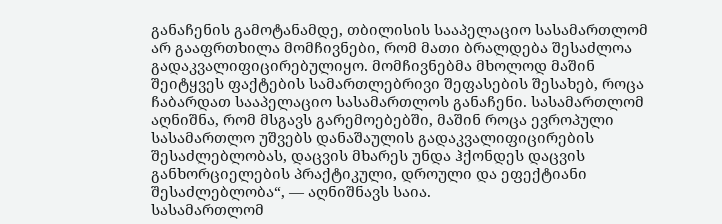განაჩენის გამოტანამდე, თბილისის სააპელაციო სასამართლომ არ გააფრთხილა მომჩივნები, რომ მათი ბრალდება შესაძლოა გადაკვალიფიცირებულიყო. მომჩივნებმა მხოლოდ მაშინ შეიტყვეს ფაქტების სამართლებრივი შეფასების შესახებ, როცა ჩაბარდათ სააპელაციო სასამართლოს განაჩენი. სასამართლომ აღნიშნა, რომ მსგავს გარემოებებში, მაშინ როცა ევროპული სასამართლო უშვებს დანაშაულის გადაკვალიფიცირების შესაძლებლობას, დაცვის მხარეს უნდა ჰქონდეს დაცვის განხორციელების პრაქტიკული, დროული და ეფექტიანი შესაძლებლობა“, — აღნიშნავს საია.
სასამართლომ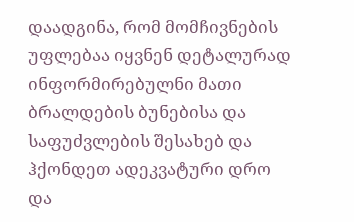დაადგინა, რომ მომჩივნების უფლებაა იყვნენ დეტალურად ინფორმირებულნი მათი ბრალდების ბუნებისა და საფუძვლების შესახებ და ჰქონდეთ ადეკვატური დრო და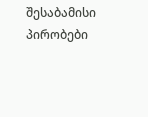შესაბამისი პირობები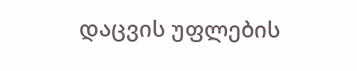დაცვის უფლების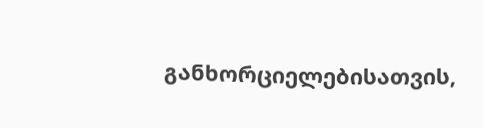განხორციელებისათვის,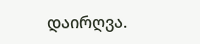დაირღვა.